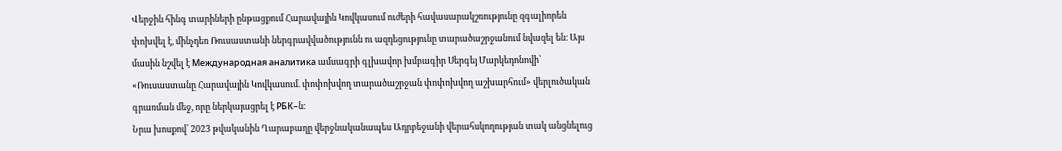Վերջին հինգ տարիների ընթացքում Հարավային Կովկասում ուժերի հավասարակշռությունը զգալիորեն փոխվել է, մինչդեռ Ռուսաստանի ներգրավվածությունն ու ազդեցությունը տարածաշրջանում նվազել են։ Այս մասին նշվել է Международная аналитика ամսագրի գլխավոր խմբագիր Սերգեյ Մարկեդոնովի՝ «Ռուսաստանը Հարավային Կովկասում. փոփոխվող տարածաշրջան փոփոխվող աշխարհում» վերլուծական գրառման մեջ, որը ներկայացրել է РБК–ն։
Նրա խոսքով՝ 2023 թվականին Ղարաբաղը վերջնականապես Ադրբեջանի վերահսկողության տակ անցնելուց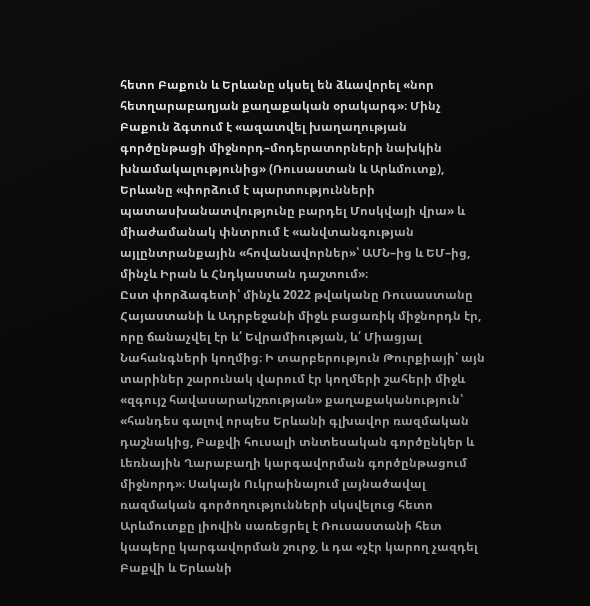հետո Բաքուն և Երևանը սկսել են ձևավորել «նոր հետղարաբաղյան քաղաքական օրակարգ»։ Մինչ Բաքուն ձգտում է «ազատվել խաղաղության գործընթացի միջնորդ–մոդերատորների նախկին խնամակալությունից» (Ռուսաստան և Արևմուտք), Երևանը «փորձում է պարտությունների պատասխանատվությունը բարդել Մոսկվայի վրա» և միաժամանակ փնտրում է «անվտանգության այլընտրանքային «հովանավորներ»՝ ԱՄՆ–ից և ԵՄ–ից, մինչև Իրան և Հնդկաստան դաշտում»։
Ըստ փորձագետի՝ մինչև 2022 թվականը Ռուսաստանը Հայաստանի և Ադրբեջանի միջև բացառիկ միջնորդն էր, որը ճանաչվել էր և՛ Եվրամիության, և՛ Միացյալ Նահանգների կողմից։ Ի տարբերություն Թուրքիայի՝ այն տարիներ շարունակ վարում էր կողմերի շահերի միջև «զգույշ հավասարակշռության» քաղաքականություն՝ «հանդես գալով որպես Երևանի գլխավոր ռազմական դաշնակից, Բաքվի հուսալի տնտեսական գործընկեր և Լեռնային Ղարաբաղի կարգավորման գործընթացում միջնորդ»։ Սակայն Ուկրաինայում լայնածավալ ռազմական գործողությունների սկսվելուց հետո Արևմուտքը լիովին սառեցրել է Ռուսաստանի հետ կապերը կարգավորման շուրջ, և դա «չէր կարող չազդել Բաքվի և Երևանի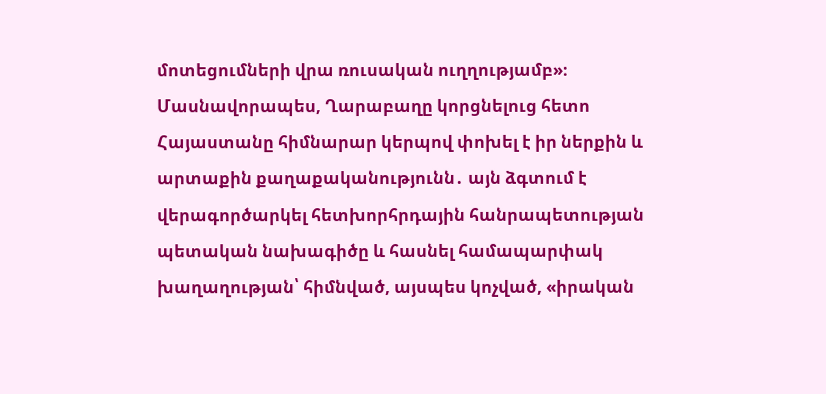մոտեցումների վրա ռուսական ուղղությամբ»։ Մասնավորապես, Ղարաբաղը կորցնելուց հետո Հայաստանը հիմնարար կերպով փոխել է իր ներքին և արտաքին քաղաքականությունն․ այն ձգտում է վերագործարկել հետխորհրդային հանրապետության պետական նախագիծը և հասնել համապարփակ խաղաղության՝ հիմնված, այսպես կոչված, «իրական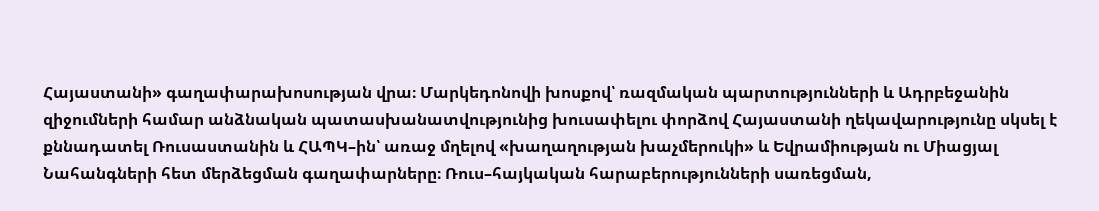Հայաստանի» գաղափարախոսության վրա։ Մարկեդոնովի խոսքով՝ ռազմական պարտությունների և Ադրբեջանին զիջումների համար անձնական պատասխանատվությունից խուսափելու փորձով Հայաստանի ղեկավարությունը սկսել է քննադատել Ռուսաստանին և ՀԱՊԿ–ին՝ առաջ մղելով «խաղաղության խաչմերուկի» և Եվրամիության ու Միացյալ Նահանգների հետ մերձեցման գաղափարները։ Ռուս–հայկական հարաբերությունների սառեցման,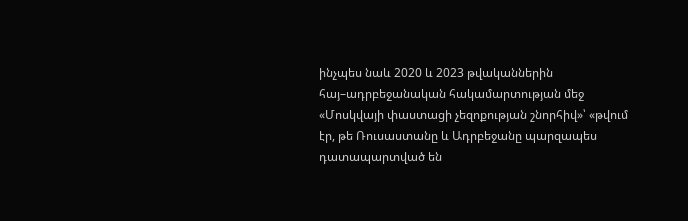ինչպես նաև 2020 և 2023 թվականներին հայ–ադրբեջանական հակամարտության մեջ «Մոսկվայի փաստացի չեզոքության շնորհիվ»՝ «թվում էր, թե Ռուսաստանը և Ադրբեջանը պարզապես դատապարտված են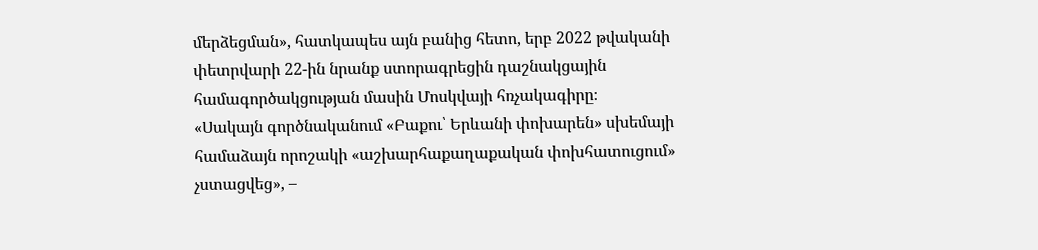մերձեցման», հատկապես այն բանից հետո, երբ 2022 թվականի փետրվարի 22-ին նրանք ստորագրեցին դաշնակցային համագործակցության մասին Մոսկվայի հռչակագիրը։
«Սակայն գործնականում «Բաքու՝ Երևանի փոխարեն» սխեմայի համաձայն որոշակի «աշխարհաքաղաքական փոխհատուցում» չստացվեց», –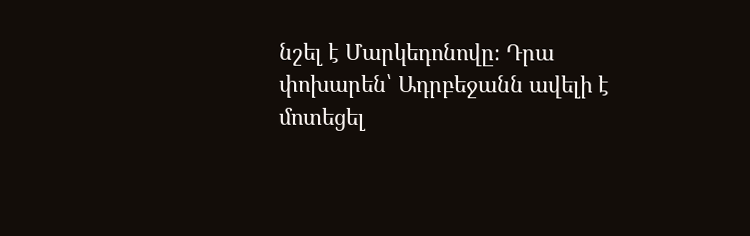նշել է Մարկեդոնովը։ Դրա փոխարեն՝ Ադրբեջանն ավելի է մոտեցել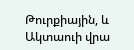Թուրքիային, և Ակտաուի վրա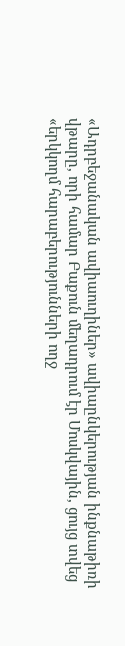«Ադրբեջանական ավիաուղիներ» ավիաընկերության ինքնաթիռի վթարը, որի համար Բաքուն մեղադրում էր Մոսկվային, ցույց տվեց «երկկողմ հարաբերությունների ողջ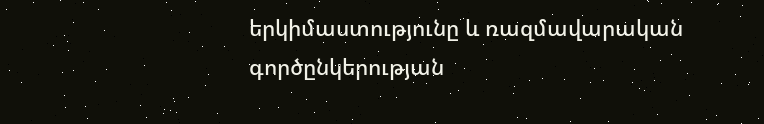երկիմաստությունը և ռազմավարական գործընկերության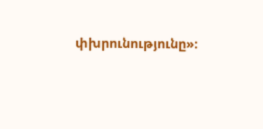փխրունությունը»։